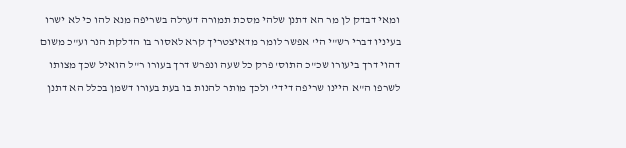ומאי דבדק לן מר הא דתנן שלהי מסכת תמורה דערלה בשריפה מנא להו כי לא ישרו בעיניו דברי רש"י הי' אפשר לומר מדאיצטריך קרא לאסור בו הדלקת הנר וע"כ משום דהוי דרך ביעורו שכ"כ התוס' פרק כל שעה ונפרש דרך בעורו ר"ל הואיל שכך מצותו לשרפו ה"א היינו שריפה דידי' ולכך מותר להנות בו בעת בעורו דשמן בכלל הא דתנן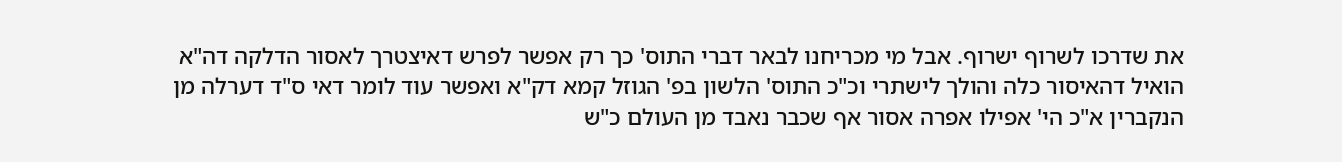את שדרכו לשרוף ישרוף. אבל מי מכריחנו לבאר דברי התוס' כך רק אפשר לפרש דאיצטרך לאסור הדלקה דה"א הואיל דהאיסור כלה והולך לישתרי וכ"כ התוס' הלשון בפ' הגוזל קמא דק"א ואפשר עוד לומר דאי ס"ד דערלה מן הנקברין א"כ הי' אפילו אפרה אסור אף שכבר נאבד מן העולם כ"ש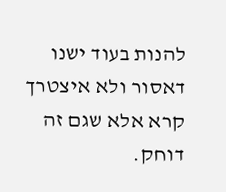להנות בעוד ישנו דאסור ולא איצטרך קרא אלא שגם זה דוחק.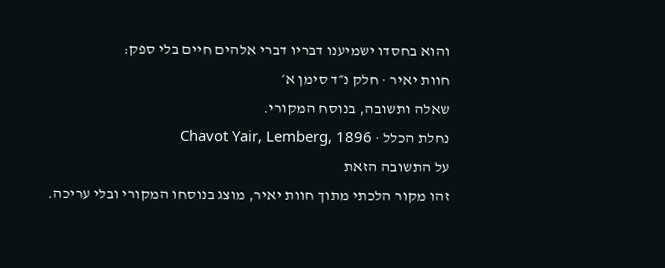והוא בחסדו ישמיענו דבריו דברי אלהים חיים בלי ספק:
חוות יאיר · חלק נ״ד סימן א׳
שאלה ותשובה, בנוסח המקורי.
נחלת הכלל · Chavot Yair, Lemberg, 1896
על התשובה הזאת
זהו מקור הלכתי מתוך חוות יאיר, מוצג בנוסחו המקורי ובלי עריכה.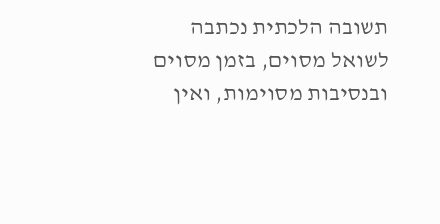תשובה הלכתית נכתבה לשואל מסוים, בזמן מסוים ובנסיבות מסוימות, ואין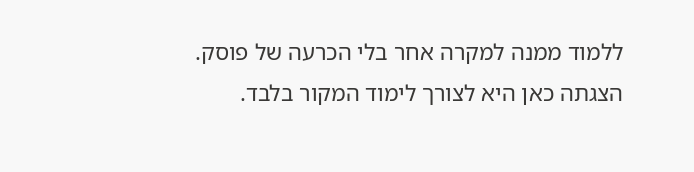ללמוד ממנה למקרה אחר בלי הכרעה של פוסק. הצגתה כאן היא לצורך לימוד המקור בלבד.